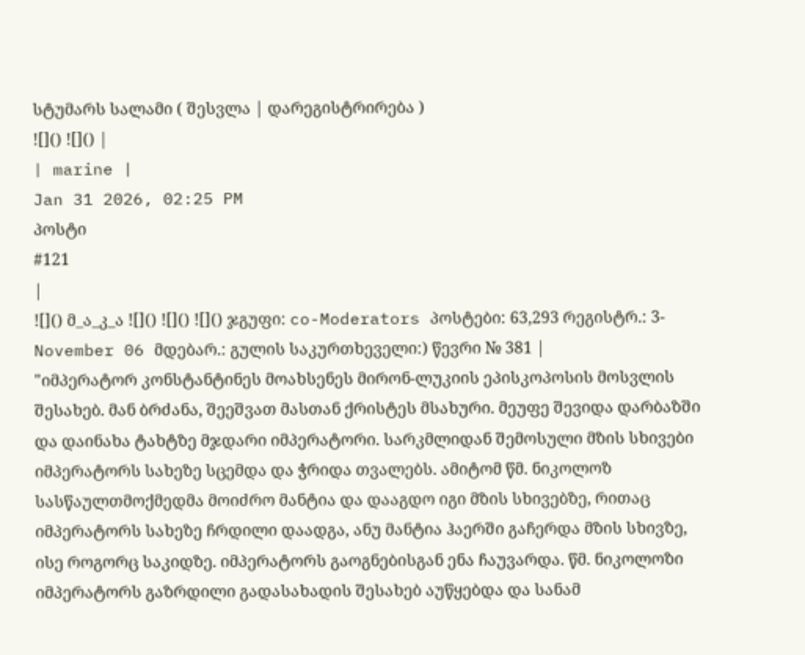სტუმარს სალამი ( შესვლა | დარეგისტრირება )
![]() ![]() |
| marine |
Jan 31 2026, 02:25 PM
პოსტი
#121
|
![]() მ_ა_კ_ა ![]() ![]() ![]() ჯგუფი: co-Moderators პოსტები: 63,293 რეგისტრ.: 3-November 06 მდებარ.: გულის საკურთხეველი:) წევრი № 381 |
"იმპერატორ კონსტანტინეს მოახსენეს მირონ-ლუკიის ეპისკოპოსის მოსვლის შესახებ. მან ბრძანა, შეეშვათ მასთან ქრისტეს მსახური. მეუფე შევიდა დარბაზში და დაინახა ტახტზე მჯდარი იმპერატორი. სარკმლიდან შემოსული მზის სხივები იმპერატორს სახეზე სცემდა და ჭრიდა თვალებს. ამიტომ წმ. ნიკოლოზ სასწაულთმოქმედმა მოიძრო მანტია და დააგდო იგი მზის სხივებზე, რითაც იმპერატორს სახეზე ჩრდილი დაადგა, ანუ მანტია ჰაერში გაჩერდა მზის სხივზე, ისე როგორც საკიდზე. იმპერატორს გაოგნებისგან ენა ჩაუვარდა. წმ. ნიკოლოზი იმპერატორს გაზრდილი გადასახადის შესახებ აუწყებდა და სანამ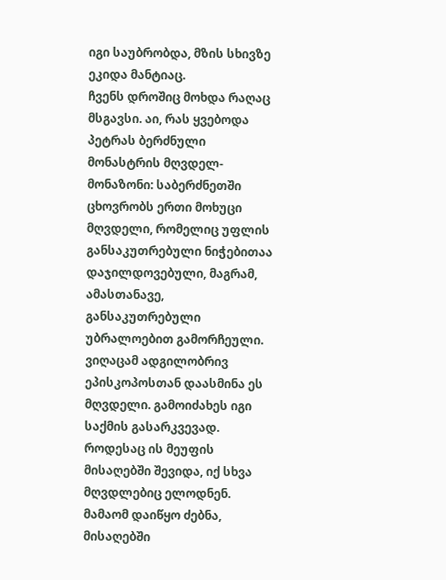იგი საუბრობდა, მზის სხივზე ეკიდა მანტიაც.
ჩვენს დროშიც მოხდა რაღაც მსგავსი. აი, რას ყვებოდა პეტრას ბერძნული მონასტრის მღვდელ-მონაზონი: საბერძნეთში ცხოვრობს ერთი მოხუცი მღვდელი, რომელიც უფლის განსაკუთრებული ნიჭებითაა დაჯილდოვებული, მაგრამ, ამასთანავე, განსაკუთრებული უბრალოებით გამორჩეული. ვიღაცამ ადგილობრივ ეპისკოპოსთან დაასმინა ეს მღვდელი. გამოიძახეს იგი საქმის გასარკვევად. როდესაც ის მეუფის მისაღებში შევიდა, იქ სხვა მღვდლებიც ელოდნენ. მამაომ დაიწყო ძებნა, მისაღებში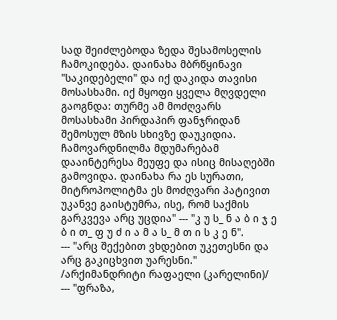სად შეიძლებოდა ზედა შესამოსელის ჩამოკიდება. დაინახა მბრწყინავი "საკიდებელი" და იქ დაკიდა თავისი მოსასხამი. იქ მყოფი ყველა მღვდელი გაოგნდა: თურმე ამ მოძღვარს მოსასხამი პირდაპირ ფანჯრიდან შემოსულ მზის სხივზე დაუკიდია. ჩამოვარდნილმა მდუმარებამ დააინტერესა მეუფე და ისიც მისაღებში გამოვიდა. დაინახა რა ეს სურათი, მიტროპოლიტმა ეს მოძღვარი პატივით უკანვე გაისტუმრა, ისე, რომ საქმის გარკვევა არც უცდია" --- "კ უ ს_ ნ ა ბ ი ჯ ე ბ ი თ_ ფ უ ძ ი ა მ ა ს_ მ თ ი ს კ ე ნ".
--- "არც შექებით ვხდებით უკეთესნი და არც გაკიცხვით უარესნი." /არქიმანდრიტი რაფაელი (კარელინი)/ --- "ფრაზა,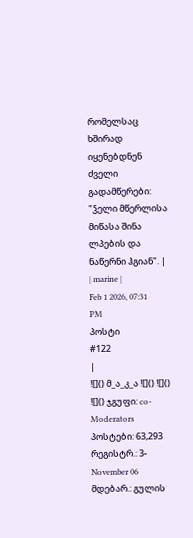რომელსაც ხშირად იყენებდნენ ძველი გადამწერები: "ჴელი მწერლისა მიწასა შინა ლპების და ნაწერნი ჰგიან". |
| marine |
Feb 1 2026, 07:31 PM
პოსტი
#122
|
![]() მ_ა_კ_ა ![]() ![]() ![]() ჯგუფი: co-Moderators პოსტები: 63,293 რეგისტრ.: 3-November 06 მდებარ.: გულის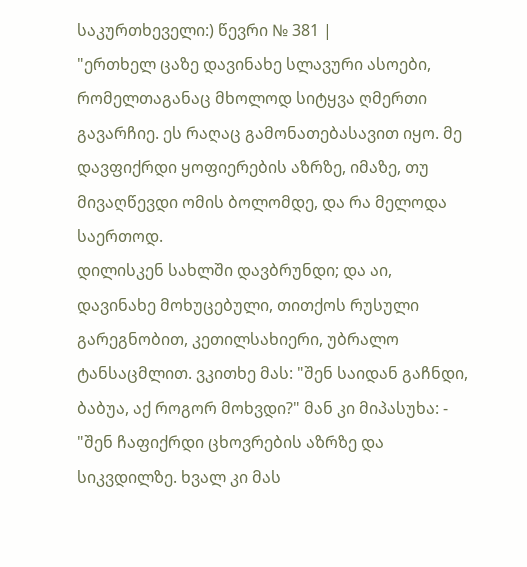საკურთხეველი:) წევრი № 381 |
"ერთხელ ცაზე დავინახე სლავური ასოები, რომელთაგანაც მხოლოდ სიტყვა ღმერთი გავარჩიე. ეს რაღაც გამონათებასავით იყო. მე დავფიქრდი ყოფიერების აზრზე, იმაზე, თუ მივაღწევდი ომის ბოლომდე, და რა მელოდა საერთოდ.
დილისკენ სახლში დავბრუნდი; და აი, დავინახე მოხუცებული, თითქოს რუსული გარეგნობით, კეთილსახიერი, უბრალო ტანსაცმლით. ვკითხე მას: "შენ საიდან გაჩნდი, ბაბუა, აქ როგორ მოხვდი?" მან კი მიპასუხა: - "შენ ჩაფიქრდი ცხოვრების აზრზე და სიკვდილზე. ხვალ კი მას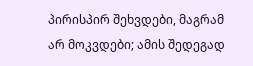პირისპირ შეხვდები, მაგრამ არ მოკვდები; ამის შედეგად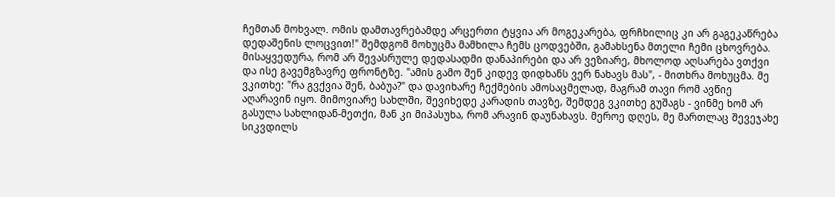ჩემთან მოხვალ. ომის დამთავრებამდე არცერთი ტყვია არ მოგეკარება, ფრჩხილიც კი არ გაგეკაწრება დედაშენის ლოცვით!" შემდგომ მოხუცმა მამხილა ჩემს ცოდვებში, გამახსენა მთელი ჩემი ცხოვრება. მისაყვედურა, რომ არ შევასრულე დედასადმი დანაპირები და არ ვეზიარე, მხოლოდ აღსარება ვთქვი და ისე გავემგზავრე ფრონტზე. "ამის გამო შენ კიდევ დიდხანს ვერ ნახავს მას", - მითხრა მოხუცმა. მე ვკითხე: "რა გვქვია შენ, ბაბუა?" და დავიხარე ჩექმების ამოსაცმელად, მაგრამ თავი რომ ავწიე აღარავინ იყო. მიმოვიარე სახლში, შევიხედე კარადის თავზე, შემდეგ ვკითხე გუშაგს - ვინმე ხომ არ გასულა სახლიდან-მეთქი, მან კი მიპასუხა, რომ არავინ დაუნახავს. მეროე დღეს, მე მართლაც შევეჯახე სიკვდილს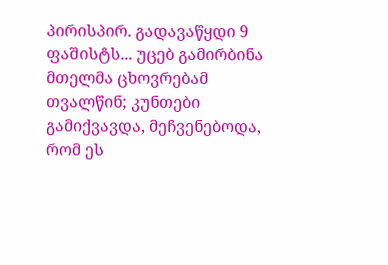პირისპირ. გადავაწყდი 9 ფაშისტს... უცებ გამირბინა მთელმა ცხოვრებამ თვალწინ; კუნთები გამიქვავდა, მეჩვენებოდა, რომ ეს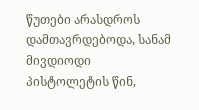წუთები არასდროს დამთავრდებოდა, სანამ მივდიოდი პისტოლეტის წინ,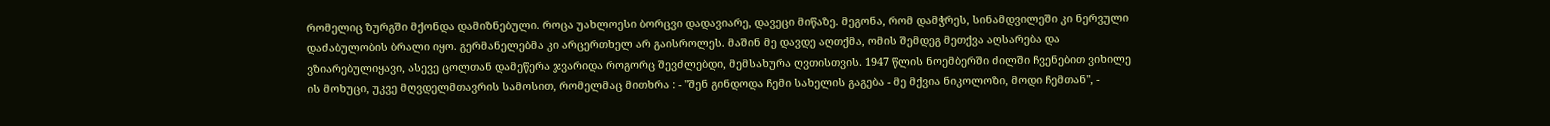რომელიც ზურგში მქონდა დამიზნებული. როცა უახლოესი ბორცვი დადავიარე, დავეცი მიწაზე. მეგონა, რომ დამჭრეს, სინამდვილეში კი ნერვული დაძაბულობის ბრალი იყო. გერმანელებმა კი არცერთხელ არ გაისროლეს. მაშინ მე დავდე აღთქმა, ომის შემდეგ მეთქვა აღსარება და ვზიარებულიყავი, ასევე ცოლთან დამეწერა ჯვარიდა როგორც შევძლებდი, მემსახურა ღვთისთვის. 1947 წლის ნოემბერში ძილში ჩვენებით ვიხილე ის მოხუცი, უკვე მღვდელმთავრის სამოსით, რომელმაც მითხრა : - "შენ გინდოდა ჩემი სახელის გაგება - მე მქვია ნიკოლოზი, მოდი ჩემთან", -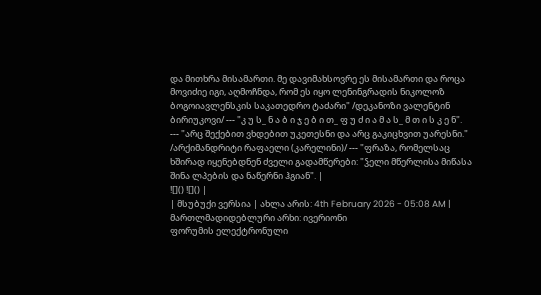და მითხრა მისამართი. მე დავიმახსოვრე ეს მისამართი და როცა მოვიძიე იგი, აღმოჩნდა, რომ ეს იყო ლენინგრადის ნიკოლოზ ბოგოიავლენსკის საკათედრო ტაძარი" /დეკანოზი ვალენტინ ბირიუკოვი/ --- "კ უ ს_ ნ ა ბ ი ჯ ე ბ ი თ_ ფ უ ძ ი ა მ ა ს_ მ თ ი ს კ ე ნ".
--- "არც შექებით ვხდებით უკეთესნი და არც გაკიცხვით უარესნი." /არქიმანდრიტი რაფაელი (კარელინი)/ --- "ფრაზა, რომელსაც ხშირად იყენებდნენ ძველი გადამწერები: "ჴელი მწერლისა მიწასა შინა ლპების და ნაწერნი ჰგიან". |
![]() ![]() |
| მსუბუქი ვერსია | ახლა არის: 4th February 2026 - 05:08 AM |
მართლმადიდებლური არხი: ივერიონი
ფორუმის ელექტრონული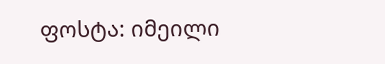ფოსტა: იმეილი